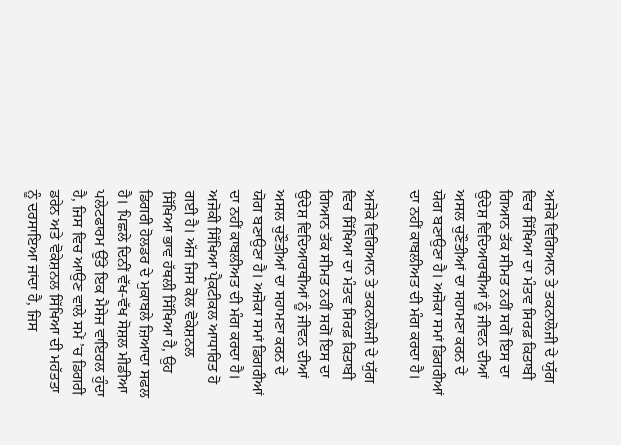ਅਜੋਕੇ ਵਿਗਿਆਨ ਤੇ ਤਕਨਾਲੋਜੀ ਦੇ ਯੁੱਗ ਵਿਚ ਸਿੱਖਿਆ ਦਾ ਮੰਤਵ ਸਿਰਫ਼ ਕਿਤਾਬੀ ਗਿਆਨ ਤੱਕ ਸੀਮਤ ਨਹੀਂ ਸਗੋਂ ਇਸ ਦਾ ਉਦੇਸ਼ ਵਿਦਿਆਰਥੀਆਂ ਨੂੰ ਜੀਵਨ ਦੀਆਂ ਅਸਲ ਚੁਣੌਤੀਆਂ ਦਾ ਸਹਾਮਣਾ ਕਰਨ ਦੇ ਯੋਗ ਬਣਾਉਣਾ ਹੈ। ਅਜੋਕਾ ਸਮਾਂ ਡਿਗਰੀਆਂ ਦਾ ਨਹੀਂ ਕਾਬਲੀਅਤ ਦੀ ਮੰਗ ਕਰਦਾ ਹੈ।

ਅਜੋਕੇ ਵਿਗਿਆਨ ਤੇ ਤਕਨਾਲੋਜੀ ਦੇ ਯੁੱਗ ਵਿਚ ਸਿੱਖਿਆ ਦਾ ਮੰਤਵ ਸਿਰਫ਼ ਕਿਤਾਬੀ ਗਿਆਨ ਤੱਕ ਸੀਮਤ ਨਹੀਂ ਸਗੋਂ ਇਸ ਦਾ ਉਦੇਸ਼ ਵਿਦਿਆਰਥੀਆਂ ਨੂੰ ਜੀਵਨ ਦੀਆਂ ਅਸਲ ਚੁਣੌਤੀਆਂ ਦਾ ਸਹਾਮਣਾ ਕਰਨ ਦੇ ਯੋਗ ਬਣਾਉਣਾ ਹੈ। ਅਜੋਕਾ ਸਮਾਂ ਡਿਗਰੀਆਂ ਦਾ ਨਹੀਂ ਕਾਬਲੀਅਤ ਦੀ ਮੰਗ ਕਰਦਾ ਹੈ। ਅਜੋਕੀ ਸਿੱਖਿਆ ਪ੍ਰੈਕਟੀਕਲ ਆਧਾਰਿਤ ਹੋ ਗਈ ਹੈ। ਅੱਜ ਜਿਸ ਕੋਲ ਵੋਕੇਸ਼ਨਲ ਸਿੱਖਿਆ ਭਾਵ ਹੱਥਲੀ ਸਿੱਖਿਆ ਹੈ, ਉਹ ਡਿਗਰੀ ਹੋਲਡਰ ਦੇ ਮੁਕਾਬਲੇ ਜ਼ਿਆਦਾ ਸਫਲ ਹੈ। ਪਿਛਲੇ ਦਿਨੀਂ ਵੱਖ-ਵੱਖ ਸੋਸ਼ਲ ਮੀਡੀਆ ਪਲੇਟਫਾਰਮ ਉੱਤੇ ਇਕ ਮੈਸੇਜ ਵਾਇਰਲ ਹੁੰਦਾ ਹੈ, ਜਿਸ ਵਿਚ ਆਉਣ ਵਾਲੇ ਸਮੇਂ ’ਚ ਡਿਗਰੀ ਡਰੇਨ ਅਤੇ ਵੋਕੇਸ਼ਨਲ ਸਿੱਖਿਆ ਦੀ ਮਹੱਤਤਾ ਨੂੰ ਦਰਸਾਇਆ ਜਾਂਦਾ ਹੈ, ਜਿਸ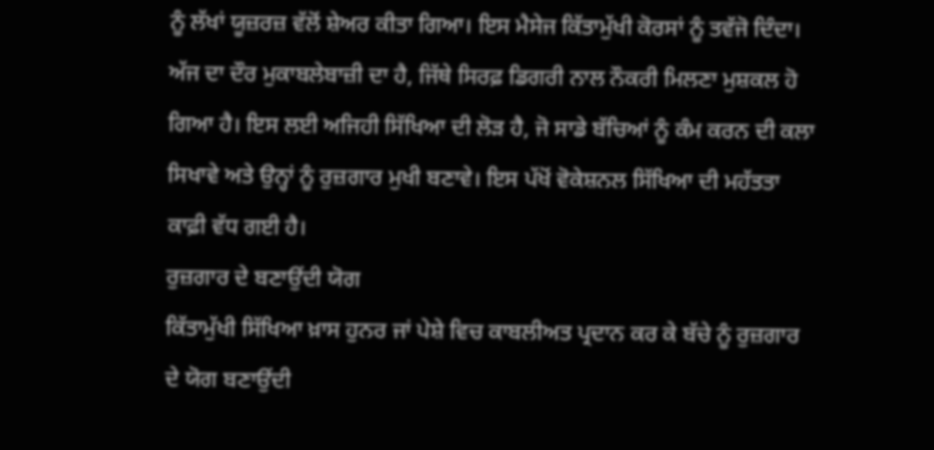ਨੂੰ ਲੱਖਾਂ ਯੂਜ਼ਰਜ਼ ਵੱਲੋਂ ਸ਼ੇਅਰ ਕੀਤਾ ਗਿਆ। ਇਸ ਮੈਸੇਜ ਕਿੱਤਾਮੁੱਖੀ ਕੋਰਸਾਂ ਨੂੰ ਤਵੱਜੋ ਦਿੰਦਾ। ਅੱਜ ਦਾ ਦੌਰ ਮੁਕਾਬਲੇਬਾਜ਼ੀ ਦਾ ਹੈ, ਜਿੱਥੇ ਸਿਰਫ਼ ਡਿਗਰੀ ਨਾਲ ਨੌਕਰੀ ਮਿਲਣਾ ਮੁਸ਼ਕਲ ਹੋ ਗਿਆ ਹੈ। ਇਸ ਲਈ ਅਜਿਹੀ ਸਿੱਖਿਆ ਦੀ ਲੋੜ ਹੈ, ਜੋ ਸਾਡੇ ਬੱਚਿਆਂ ਨੂੰ ਕੰਮ ਕਰਨ ਦੀ ਕਲਾ ਸਿਖਾਵੇ ਅਤੇ ਉਨ੍ਹਾਂ ਨੂੰ ਰੁਜ਼ਗਾਰ ਮੁਖੀ ਬਣਾਵੇ। ਇਸ ਪੱਖੋਂ ਵੋਕੇਸ਼ਨਲ ਸਿੱਖਿਆ ਦੀ ਮਹੱਤਤਾ ਕਾਫ਼ੀ ਵੱਧ ਗਈ ਹੈ।
ਰੁਜ਼ਗਾਰ ਦੇ ਬਣਾਉਂਦੀ ਯੋਗ
ਕਿੱਤਾਮੁੱਖੀ ਸਿੱਖਿਆ ਖ਼ਾਸ ਹੁਨਰ ਜਾਂ ਪੇਸ਼ੇ ਵਿਚ ਕਾਬਲੀਅਤ ਪ੍ਰਦਾਨ ਕਰ ਕੇ ਬੱਚੇ ਨੂੰ ਰੁਜ਼ਗਾਰ ਦੇ ਯੋਗ ਬਣਾਉਂਦੀ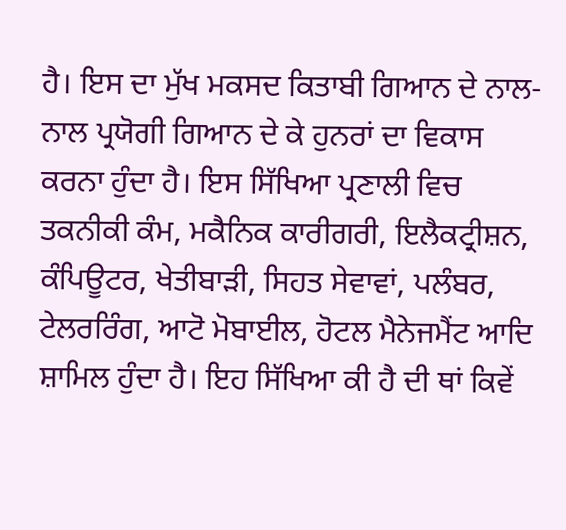ਹੈ। ਇਸ ਦਾ ਮੁੱਖ ਮਕਸਦ ਕਿਤਾਬੀ ਗਿਆਨ ਦੇ ਨਾਲ-ਨਾਲ ਪ੍ਰਯੋਗੀ ਗਿਆਨ ਦੇ ਕੇ ਹੁਨਰਾਂ ਦਾ ਵਿਕਾਸ ਕਰਨਾ ਹੁੰਦਾ ਹੈ। ਇਸ ਸਿੱਖਿਆ ਪ੍ਰਣਾਲੀ ਵਿਚ ਤਕਨੀਕੀ ਕੰਮ, ਮਕੈਨਿਕ ਕਾਰੀਗਰੀ, ਇਲੈਕਟ੍ਰੀਸ਼ਨ, ਕੰਪਿਊਟਰ, ਖੇਤੀਬਾੜੀ, ਸਿਹਤ ਸੇਵਾਵਾਂ, ਪਲੰਬਰ, ਟੇਲਰਰਿੰਗ, ਆਟੋ ਮੋਬਾਈਲ, ਹੋਟਲ ਮੈਨੇਜਮੈਂਟ ਆਦਿ ਸ਼ਾਮਿਲ ਹੁੰਦਾ ਹੈ। ਇਹ ਸਿੱਖਿਆ ਕੀ ਹੈ ਦੀ ਥਾਂ ਕਿਵੇਂ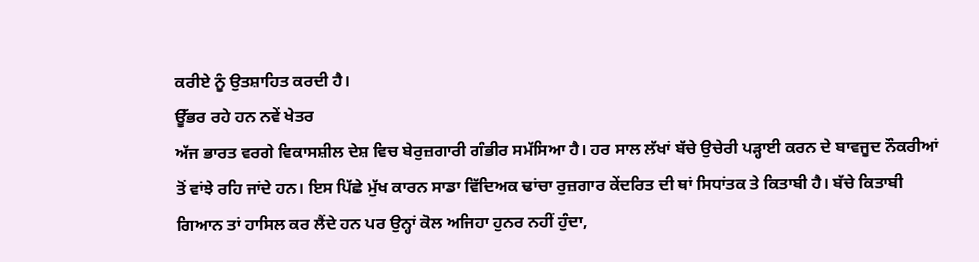ਕਰੀਏ ਨੂੰ ਉਤਸ਼ਾਹਿਤ ਕਰਦੀ ਹੈ।
ਊੱਭਰ ਰਹੇ ਹਨ ਨਵੇਂ ਖੇਤਰ
ਅੱਜ ਭਾਰਤ ਵਰਗੇ ਵਿਕਾਸਸ਼ੀਲ ਦੇਸ਼ ਵਿਚ ਬੇਰੁਜ਼ਗਾਰੀ ਗੰਭੀਰ ਸਮੱਸਿਆ ਹੈ। ਹਰ ਸਾਲ ਲੱਖਾਂ ਬੱਚੇ ਉਚੇਰੀ ਪੜ੍ਹਾਈ ਕਰਨ ਦੇ ਬਾਵਜੂਦ ਨੌਕਰੀਆਂ ਤੋਂ ਵਾਂਝੇ ਰਹਿ ਜਾਂਦੇ ਹਨ। ਇਸ ਪਿੱਛੇ ਮੁੱਖ ਕਾਰਨ ਸਾਡਾ ਵਿੱਦਿਅਕ ਢਾਂਚਾ ਰੁਜ਼ਗਾਰ ਕੇਂਦਰਿਤ ਦੀ ਥਾਂ ਸਿਧਾਂਤਕ ਤੇ ਕਿਤਾਬੀ ਹੈ। ਬੱਚੇ ਕਿਤਾਬੀ ਗਿਆਨ ਤਾਂ ਹਾਸਿਲ ਕਰ ਲੈਂਦੇ ਹਨ ਪਰ ਉਨ੍ਹਾਂ ਕੋਲ ਅਜਿਹਾ ਹੁਨਰ ਨਹੀਂ ਹੁੰਦਾ,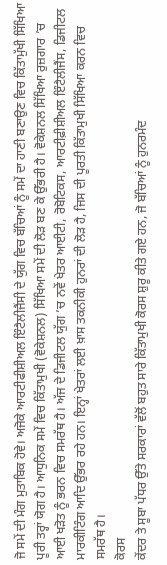ਜੋ ਸਮੇਂ ਦੀ ਮੰਗ ਮੁਤਾਬਿਕ ਹੋਵੇ। ਅਜੋਕੇ ਆਰਟੀਫੀਸ਼ੀਅਲ ਇੰਟੈਲੀਜੈਂਸੀ ਦੇ ਯੁੱਗ ਵਿਚ ਬੱਚਿਆਂ ਨੂੰ ਸਮੇਂ ਦਾ ਹਾਣੀ ਬਣਾਉਣ ਵਿਚ ਕਿੱਤਾਮੁੱਖੀ ਸਿੱਖਿਆ ਪੂਰੀ ਤਰ੍ਹਾਂ ਯੋਗ ਹੈ। ਆਧੁਨਿਕ ਸਮੇਂ ਵਿਚ ਕਿੱਤਾਮੁਖੀ (ਵੋਕੇਸ਼ਨਲ) ਸਿੱਖਿਆ ਸਮੇਂ ਦੀ ਲੋੜ ਬਣ ਕੇ ਉੱਭਰੀ ਹੈ। ਵੋਕੇਸ਼ਨਲ ਸਿੱਖਿਆ ਰੁਜ਼ਗਾਰ ’ਚ ਆਈ ਖੜੋਤ ਨੂੰ ਭਰਨ ਵਿਚ ਸਮਰੱਥ ਹੈ। ਅੱਜ ਦੇ ਡਿਜੀਟਲ ਯੁੱਗ ’ਚ ਨਵੇਂ ਖੇਤਰ ਆਈਟੀ, ਰੋਬੋਟਿਕਸ, ਆਰਟੀਫ਼ੀਸ਼ੀਅਲ ਇੰਟੈਲੀਜੈਂਸ, ਡਿਜੀਟਲ ਮਾਰਕੀਟਿੰਗ ਆਦਿ ਉੱਭਰ ਰਹੇ ਹਨ। ਇਨ੍ਹਾਂ ਖੇਤਰਾਂ ਲਈ ਖ਼ਾਸ ਤਕਨੀਕੀ ਹੁਨਰਾਂ ਦੀ ਲੋੜ ਹੈ, ਜਿਸ ਦੀ ਪੂਰਤੀ ਕਿੱਤਾਮੁਖੀ ਸਿੱਖਿਆ ਕਰਨ ਵਿਚ ਸਮਰੱਥ ਹੈ।
ਕੋਰਸ
ਕੇਂਦਰ ਤੇ ਸੂਬਾ ਪੱਧਰ ਉੱਤੇ ਸਰਕਾਰਾਂ ਵੱਲੋਂ ਬਹੁਤ ਸਾਰੇ ਕਿੱਤਾਮੁਖੀ ਕੋਰਸ ਸ਼ੁਰੂ ਕੀਤੇ ਗਏ ਹਨ, ਜੋ ਬੱਚਿਆਂ ਨੂੰ ਹੁਨਰਮੰਦ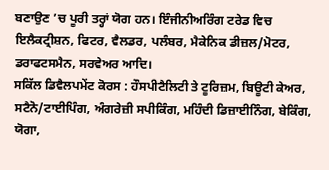ਬਣਾਉਣ ’ਚ ਪੂਰੀ ਤਰ੍ਹਾਂ ਯੋਗ ਹਨ। ਇੰਜੀਨੀਅਰਿੰਗ ਟਰੇਡ ਵਿਚ ਇਲੈਕਟ੍ਰੀਸ਼ਨ, ਫਿਟਰ, ਵੈਲਡਰ, ਪਲੰਬਰ, ਮੈਕੇਨਿਕ ਡੀਜ਼ਲ/ਮੋਟਰ, ਡਰਾਫਟਸਮੈਨ, ਸਰਵੇਅਰ ਆਦਿ।
ਸਕਿੱਲ ਡਿਵੈਲਪਮੇਂਟ ਕੋਰਸ : ਹੌਸਪੀਟੈਲਿਟੀ ਤੇ ਟੂਰਿਜ਼ਮ, ਬਿਊਟੀ ਕੇਅਰ, ਸਟੈਨੋ/ਟਾਈਪਿੰਗ, ਅੰਗਰੇਜ਼ੀ ਸਪੀਕਿੰਗ, ਮਹਿੰਦੀ ਡਿਜ਼ਾਈਨਿੰਗ, ਬੇਕਿੰਗ, ਯੋਗਾ,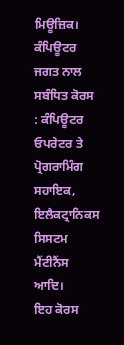ਮਿਊਜ਼ਿਕ।
ਕੰਪਿਊਟਰ ਜਗਤ ਨਾਲ ਸਬੰਧਿਤ ਕੋਰਸ : ਕੰਪਿਊਟਰ ਓਪਰੇਟਰ ਤੇ ਪ੍ਰੋਗਰਾਮਿੰਗ ਸਹਾਇਕ, ਇਲੈਕਟ੍ਰਾਨਿਕਸ ਸਿਸਟਮ ਮੈਂਟੀਨੈਂਸ ਆਦਿ।
ਇਹ ਕੋਰਸ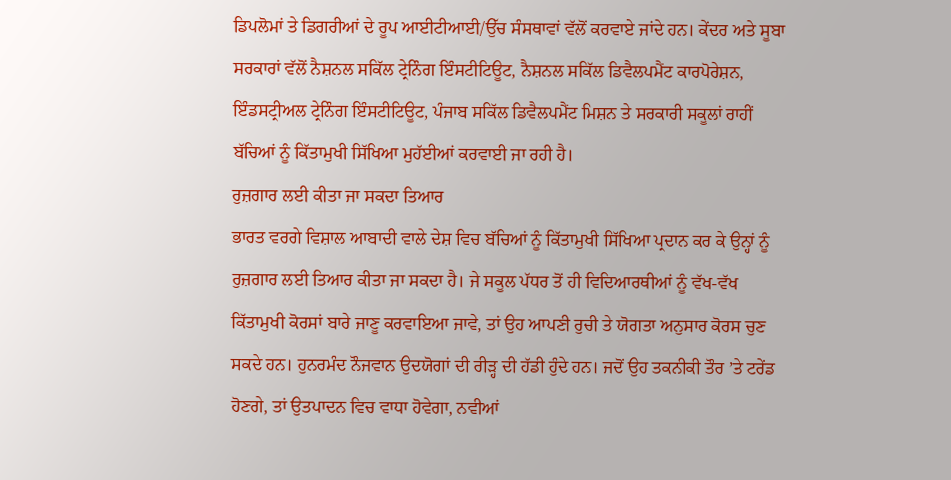ਡਿਪਲੋਮਾਂ ਤੇ ਡਿਗਰੀਆਂ ਦੇ ਰੂਪ ਆਈਟੀਆਈ/ਉੱਚ ਸੰਸਥਾਵਾਂ ਵੱਲੋਂ ਕਰਵਾਏ ਜਾਂਦੇ ਹਨ। ਕੇਂਦਰ ਅਤੇ ਸੂਬਾ ਸਰਕਾਰਾਂ ਵੱਲੋਂ ਨੈਸ਼ਨਲ ਸਕਿੱਲ ਟ੍ਰੇਨਿੰਗ ਇੰਸਟੀਟਿਊਟ, ਨੈਸ਼ਨਲ ਸਕਿੱਲ ਡਿਵੈਲਪਮੈਂਟ ਕਾਰਪੋਰੇਸ਼ਨ, ਇੰਡਸਟ੍ਰੀਅਲ ਟ੍ਰੇਨਿੰਗ ਇੰਸਟੀਟਿਊਟ, ਪੰਜਾਬ ਸਕਿੱਲ ਡਿਵੈਲਪਮੈਂਟ ਮਿਸ਼ਨ ਤੇ ਸਰਕਾਰੀ ਸਕੂਲਾਂ ਰਾਹੀਂ ਬੱਚਿਆਂ ਨੂੰ ਕਿੱਤਾਮੁਖੀ ਸਿੱਖਿਆ ਮੁਹੱਈਆਂ ਕਰਵਾਈ ਜਾ ਰਹੀ ਹੈ।
ਰੁਜ਼ਗਾਰ ਲਈ ਕੀਤਾ ਜਾ ਸਕਦਾ ਤਿਆਰ
ਭਾਰਤ ਵਰਗੇ ਵਿਸ਼ਾਲ ਆਬਾਦੀ ਵਾਲੇ ਦੇਸ਼ ਵਿਚ ਬੱਚਿਆਂ ਨੂੰ ਕਿੱਤਾਮੁਖੀ ਸਿੱਖਿਆ ਪ੍ਰਦਾਨ ਕਰ ਕੇ ਉਨ੍ਹਾਂ ਨੂੰ ਰੁਜ਼ਗਾਰ ਲਈ ਤਿਆਰ ਕੀਤਾ ਜਾ ਸਕਦਾ ਹੈ। ਜੇ ਸਕੂਲ ਪੱਧਰ ਤੋਂ ਹੀ ਵਿਦਿਆਰਥੀਆਂ ਨੂੰ ਵੱਖ-ਵੱਖ ਕਿੱਤਾਮੁਖੀ ਕੋਰਸਾਂ ਬਾਰੇ ਜਾਣੂ ਕਰਵਾਇਆ ਜਾਵੇ, ਤਾਂ ਉਹ ਆਪਣੀ ਰੁਚੀ ਤੇ ਯੋਗਤਾ ਅਨੁਸਾਰ ਕੋਰਸ ਚੁਣ ਸਕਦੇ ਹਨ। ਹੁਨਰਮੰਦ ਨੌਜਵਾਨ ਉਦਯੋਗਾਂ ਦੀ ਰੀੜ੍ਹ ਦੀ ਹੱਡੀ ਹੁੰਦੇ ਹਨ। ਜਦੋਂ ਉਹ ਤਕਨੀਕੀ ਤੌਰ ’ਤੇ ਟਰੇਂਡ ਹੋਣਗੇ, ਤਾਂ ਉਤਪਾਦਨ ਵਿਚ ਵਾਧਾ ਹੋਵੇਗਾ, ਨਵੀਆਂ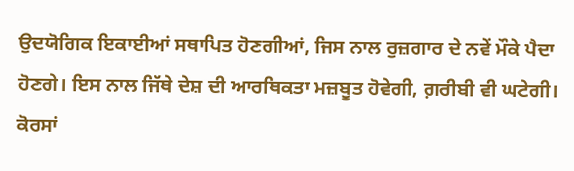ਉਦਯੋਗਿਕ ਇਕਾਈਆਂ ਸਥਾਪਿਤ ਹੋਣਗੀਆਂ, ਜਿਸ ਨਾਲ ਰੁਜ਼ਗਾਰ ਦੇ ਨਵੇਂ ਮੌਕੇ ਪੈਦਾ ਹੋਣਗੇ। ਇਸ ਨਾਲ ਜਿੱਥੇ ਦੇਸ਼ ਦੀ ਆਰਥਿਕਤਾ ਮਜ਼ਬੂਤ ਹੋਵੇਗੀ, ਗ਼ਰੀਬੀ ਵੀ ਘਟੇਗੀ।
ਕੋਰਸਾਂ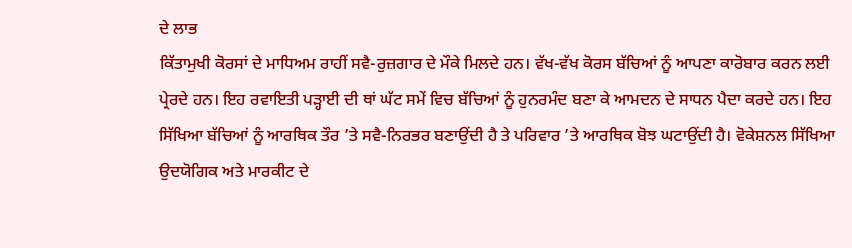ਦੇ ਲਾਭ
ਕਿੱਤਾਮੁਖੀ ਕੋਰਸਾਂ ਦੇ ਮਾਧਿਅਮ ਰਾਹੀਂ ਸਵੈ-ਰੁਜ਼ਗਾਰ ਦੇ ਮੌਕੇ ਮਿਲਦੇ ਹਨ। ਵੱਖ-ਵੱਖ ਕੋਰਸ ਬੱਚਿਆਂ ਨੂੰ ਆਪਣਾ ਕਾਰੋਬਾਰ ਕਰਨ ਲਈ ਪ੍ਰੇਰਦੇ ਹਨ। ਇਹ ਰਵਾਇਤੀ ਪੜ੍ਹਾਈ ਦੀ ਥਾਂ ਘੱਟ ਸਮੇਂ ਵਿਚ ਬੱਚਿਆਂ ਨੂੰ ਹੁਨਰਮੰਦ ਬਣਾ ਕੇ ਆਮਦਨ ਦੇ ਸਾਧਨ ਪੈਦਾ ਕਰਦੇ ਹਨ। ਇਹ ਸਿੱਖਿਆ ਬੱਚਿਆਂ ਨੂੰ ਆਰਥਿਕ ਤੌਰ ’ਤੇ ਸਵੈ-ਨਿਰਭਰ ਬਣਾਉਂਦੀ ਹੈ ਤੇ ਪਰਿਵਾਰ ’ਤੇ ਆਰਥਿਕ ਬੋਝ ਘਟਾਉਂਦੀ ਹੈ। ਵੋਕੇਸ਼ਨਲ ਸਿੱਖਿਆ ਉਦਯੋਗਿਕ ਅਤੇ ਮਾਰਕੀਟ ਦੇ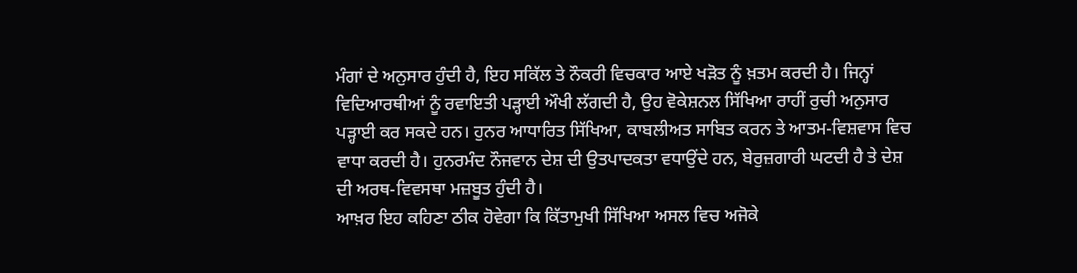ਮੰਗਾਂ ਦੇ ਅਨੁਸਾਰ ਹੁੰਦੀ ਹੈ, ਇਹ ਸਕਿੱਲ ਤੇ ਨੌਕਰੀ ਵਿਚਕਾਰ ਆਏ ਖੜੋਤ ਨੂੰ ਖ਼ਤਮ ਕਰਦੀ ਹੈ। ਜਿਨ੍ਹਾਂ ਵਿਦਿਆਰਥੀਆਂ ਨੂੰ ਰਵਾਇਤੀ ਪੜ੍ਹਾਈ ਔਖੀ ਲੱਗਦੀ ਹੈ, ਉਹ ਵੋਕੇਸ਼ਨਲ ਸਿੱਖਿਆ ਰਾਹੀਂ ਰੁਚੀ ਅਨੁਸਾਰ ਪੜ੍ਹਾਈ ਕਰ ਸਕਦੇ ਹਨ। ਹੁਨਰ ਆਧਾਰਿਤ ਸਿੱਖਿਆ, ਕਾਬਲੀਅਤ ਸਾਬਿਤ ਕਰਨ ਤੇ ਆਤਮ-ਵਿਸ਼ਵਾਸ ਵਿਚ ਵਾਧਾ ਕਰਦੀ ਹੈ। ਹੁਨਰਮੰਦ ਨੌਜਵਾਨ ਦੇਸ਼ ਦੀ ਉਤਪਾਦਕਤਾ ਵਧਾਉਂਦੇ ਹਨ, ਬੇਰੁਜ਼ਗਾਰੀ ਘਟਦੀ ਹੈ ਤੇ ਦੇਸ਼ ਦੀ ਅਰਥ-ਵਿਵਸਥਾ ਮਜ਼ਬੂਤ ਹੁੰਦੀ ਹੈ।
ਆਖ਼ਰ ਇਹ ਕਹਿਣਾ ਠੀਕ ਹੋਵੇਗਾ ਕਿ ਕਿੱਤਾਮੁਖੀ ਸਿੱਖਿਆ ਅਸਲ ਵਿਚ ਅਜੋਕੇ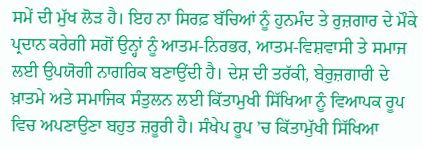ਸਮੇਂ ਦੀ ਮੁੱਖ ਲੋੜ ਹੈ। ਇਹ ਨਾ ਸਿਰਫ਼ ਬੱਚਿਆਂ ਨੂੰ ਹੁਨਮੰਦ ਤੇ ਰੁਜ਼ਗਾਰ ਦੇ ਮੌਕੇ ਪ੍ਰਦਾਨ ਕਰੇਗੀ ਸਗੋਂ ਉਨ੍ਹਾਂ ਨੂੰ ਆਤਮ-ਨਿਰਭਰ, ਆਤਮ-ਵਿਸ਼ਵਾਸੀ ਤੇ ਸਮਾਜ ਲਈ ਉਪਯੋਗੀ ਨਾਗਰਿਕ ਬਣਾਉਂਦੀ ਹੈ। ਦੇਸ਼ ਦੀ ਤਰੱਕੀ, ਬੇਰੁਜ਼ਗਾਰੀ ਦੇ ਖ਼ਾਤਮੇ ਅਤੇ ਸਮਾਜਿਕ ਸੰਤੁਲਨ ਲਈ ਕਿੱਤਾਮੁਖੀ ਸਿੱਖਿਆ ਨੂੰ ਵਿਆਪਕ ਰੂਪ ਵਿਚ ਅਪਣਾਉਣਾ ਬਹੁਤ ਜ਼ਰੂਰੀ ਹੈ। ਸੰਖੇਪ ਰੂਪ ’ਚ ਕਿੱਤਾਮੁੱਖੀ ਸਿੱਖਿਆ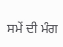ਸਮੇਂ ਦੀ ਮੰਗ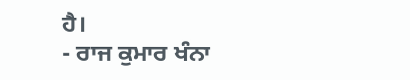ਹੈ।
- ਰਾਜ ਕੁਮਾਰ ਖੰਨਾ